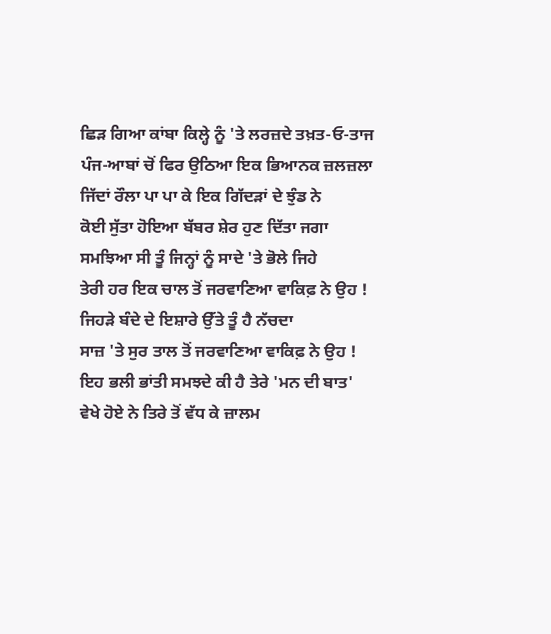ਛਿੜ ਗਿਆ ਕਾਂਬਾ ਕਿਲ੍ਹੇ ਨੂੰ 'ਤੇ ਲਰਜ਼ਦੇ ਤਖ਼ਤ-ਓ-ਤਾਜ
ਪੰਜ-ਆਬਾਂ ਚੋਂ ਫਿਰ ਉਠਿਆ ਇਕ ਭਿਆਨਕ ਜ਼ਲਜ਼ਲਾ
ਜਿੱਦਾਂ ਰੌਲਾ ਪਾ ਪਾ ਕੇ ਇਕ ਗਿੱਦੜਾਂ ਦੇ ਝੁੰਡ ਨੇ
ਕੋਈ ਸੁੱਤਾ ਹੋਇਆ ਬੱਬਰ ਸ਼ੇਰ ਹੁਣ ਦਿੱਤਾ ਜਗਾ
ਸਮਝਿਆ ਸੀ ਤੂੰ ਜਿਨ੍ਹਾਂ ਨੂੰ ਸਾਦੇ 'ਤੇ ਭੋਲੇ ਜਿਹੇ
ਤੇਰੀ ਹਰ ਇਕ ਚਾਲ ਤੋਂ ਜਰਵਾਣਿਆ ਵਾਕਿਫ਼ ਨੇ ਉਹ !
ਜਿਹੜੇ ਬੰਦੇ ਦੇ ਇਸ਼ਾਰੇ ਉੱਤੇ ਤੂੰ ਹੈ ਨੱਚਦਾ
ਸਾਜ਼ 'ਤੇ ਸੁਰ ਤਾਲ ਤੋਂ ਜਰਵਾਣਿਆ ਵਾਕਿਫ਼ ਨੇ ਉਹ !
ਇਹ ਭਲੀ ਭਾਂਤੀ ਸਮਝਦੇ ਕੀ ਹੈ ਤੇਰੇ 'ਮਨ ਦੀ ਬਾਤ'
ਵੇਖੇ ਹੋਏ ਨੇ ਤਿਰੇ ਤੋਂ ਵੱਧ ਕੇ ਜ਼ਾਲਮ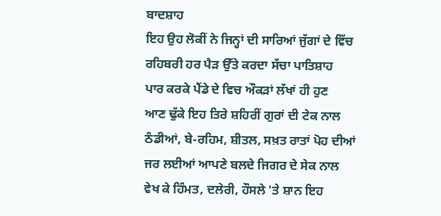ਬਾਦਸ਼ਾਹ
ਇਹ ਉਹ ਲੋਕੀਂ ਨੇ ਜਿਨ੍ਹਾਂ ਦੀ ਸਾਰਿਆਂ ਜੁੱਗਾਂ ਦੇ ਵਿੱਚ
ਰਹਿਬਰੀ ਹਰ ਪੈੜ ਉੱਤੇ ਕਰਦਾ ਸੱਚਾ ਪਾਤਿਸ਼ਾਹ
ਪਾਰ ਕਰਕੇ ਪੈਂਡੇ ਦੇ ਵਿਚ ਔਕੜਾਂ ਲੱਖਾਂ ਹੀ ਹੁਣ
ਆਣ ਢੁੱਕੇ ਇਹ ਤਿਰੇ ਸ਼ਹਿਰੀਂ ਗੁਰਾਂ ਦੀ ਟੇਕ ਨਾਲ
ਠੰਡੀਆਂ, ਬੇ-ਰਹਿਮ, ਸ਼ੀਤਲ, ਸਖ਼ਤ ਰਾਤਾਂ ਪੋਹ ਦੀਆਂ
ਜਰ ਲਈਆਂ ਆਪਣੇ ਬਲਦੇ ਜਿਗਰ ਦੇ ਸੇਕ ਨਾਲ
ਵੇਖ ਕੇ ਹਿੰਮਤ, ਦਲੇਰੀ, ਹੌਸਲੇ 'ਤੇ ਸ਼ਾਨ ਇਹ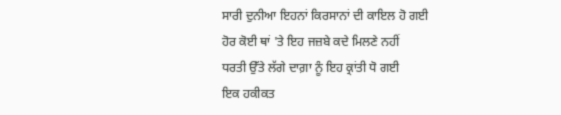ਸਾਰੀ ਦੁਨੀਆ ਇਹਨਾਂ ਕਿਰਸਾਨਾਂ ਦੀ ਕਾਇਲ ਹੋ ਗਈ
ਹੋਰ ਕੋਈ ਥਾਂ 'ਤੇ ਇਹ ਜਜ਼ਬੇ ਕਦੇ ਮਿਲਣੇ ਨਹੀਂ
ਧਰਤੀ ਉੱਤੇ ਲੱਗੇ ਦਾਗ਼ਾ ਨੂੰ ਇਹ ਕ੍ਰਾਂਤੀ ਧੋ ਗਈ
ਇਕ ਹਕੀਕਤ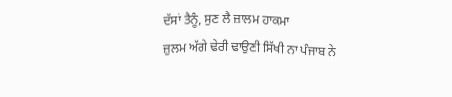ਦੱਸਾਂ ਤੈਨੂੰ, ਸੁਣ ਲੈ ਜ਼ਾਲਮ ਹਾਕਮਾ
ਜ਼ੁਲਮ ਅੱਗੇ ਢੇਰੀ ਢਾਉਣੀ ਸਿੱਖੀ ਨਾ ਪੰਜਾਬ ਨੇ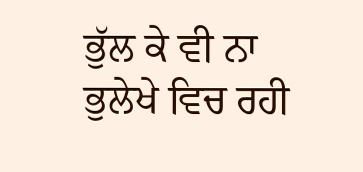ਭੁੱਲ ਕੇ ਵੀ ਨਾ ਭੁਲੇਖੇ ਵਿਚ ਰਹੀ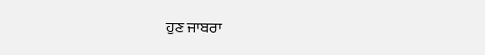ਹੁਣ ਜਾਬਰਾ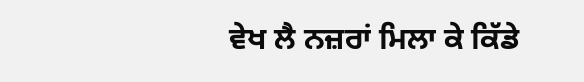ਵੇਖ ਲੈ ਨਜ਼ਰਾਂ ਮਿਲਾ ਕੇ ਕਿੱਡੇ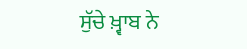ਸੁੱਚੇ ਖ਼੍ਵਾਬ ਨੇ